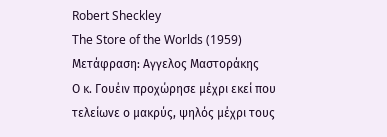Robert Sheckley
The Store of the Worlds (1959)
Μετάφραση: Αγγελος Μαστοράκης
Ο κ. Γουέιν προχώρησε μέχρι εκεί που τελείωνε ο μακρύς, ψηλός μέχρι τους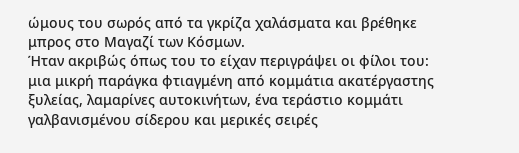ώμους του σωρός από τα γκρίζα χαλάσματα και βρέθηκε μπρος στο Μαγαζί των Κόσμων.
Ήταν ακριβώς όπως του το είχαν περιγράψει οι φίλοι του: μια μικρή παράγκα φτιαγμένη από κομμάτια ακατέργαστης ξυλείας, λαμαρίνες αυτοκινήτων, ένα τεράστιο κομμάτι γαλβανισμένου σίδερου και μερικές σειρές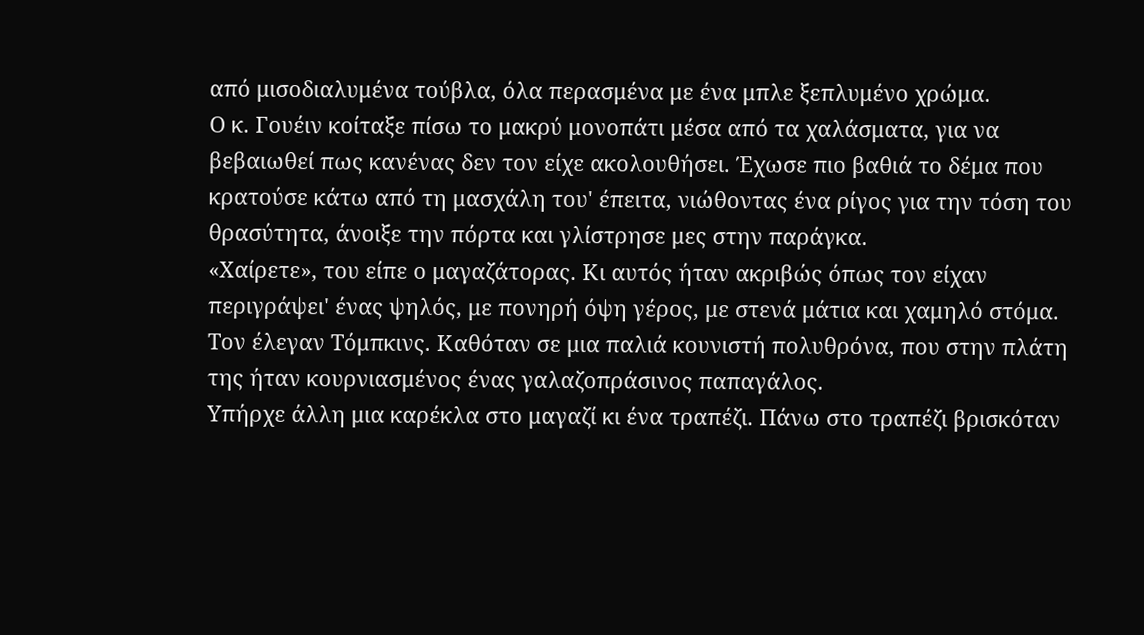από μισοδιαλυμένα τούβλα, όλα περασμένα με ένα μπλε ξεπλυμένο χρώμα.
Ο κ. Γουέιν κοίταξε πίσω το μακρύ μονοπάτι μέσα από τα χαλάσματα, για να βεβαιωθεί πως κανένας δεν τον είχε ακολουθήσει. Έχωσε πιο βαθιά το δέμα που κρατούσε κάτω από τη μασχάλη του' έπειτα, νιώθοντας ένα ρίγος για την τόση του θρασύτητα, άνοιξε την πόρτα και γλίστρησε μες στην παράγκα.
«Χαίρετε», του είπε ο μαγαζάτορας. Κι αυτός ήταν ακριβώς όπως τον είχαν περιγράψει' ένας ψηλός, με πονηρή όψη γέρος, με στενά μάτια και χαμηλό στόμα. Τον έλεγαν Τόμπκινς. Καθόταν σε μια παλιά κουνιστή πολυθρόνα, που στην πλάτη της ήταν κουρνιασμένος ένας γαλαζοπράσινος παπαγάλος.
Υπήρχε άλλη μια καρέκλα στο μαγαζί κι ένα τραπέζι. Πάνω στο τραπέζι βρισκόταν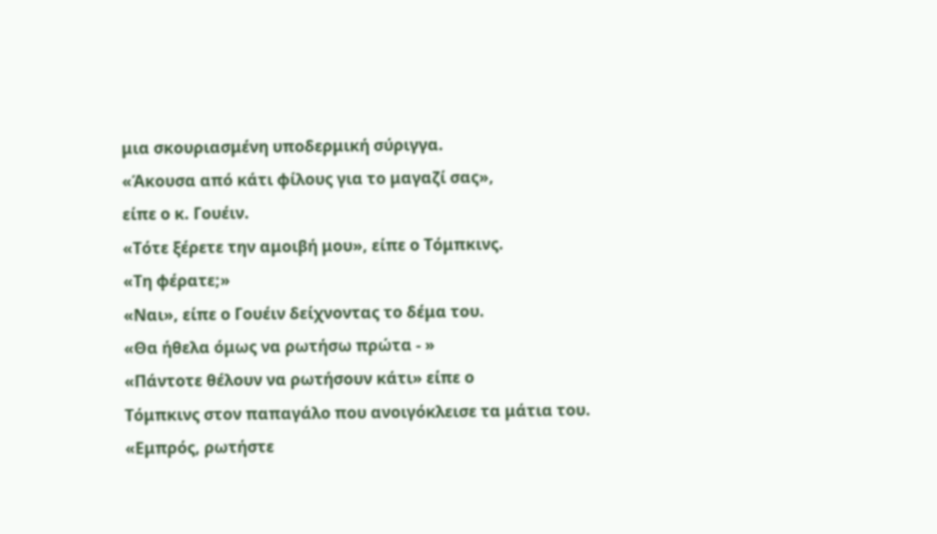μια σκουριασμένη υποδερμική σύριγγα.
«Άκουσα από κάτι φίλους για το μαγαζί σας»,
είπε ο κ. Γουέιν.
«Τότε ξέρετε την αμοιβή μου», είπε ο Τόμπκινς.
«Τη φέρατε;»
«Ναι», είπε ο Γουέιν δείχνοντας το δέμα του.
«Θα ήθελα όμως να ρωτήσω πρώτα - »
«Πάντοτε θέλουν να ρωτήσουν κάτι» είπε ο
Τόμπκινς στον παπαγάλο που ανοιγόκλεισε τα μάτια του.
«Εμπρός, ρωτήστε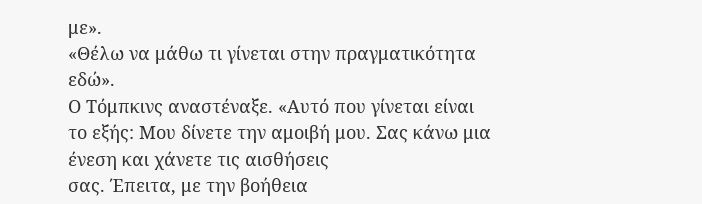με».
«Θέλω να μάθω τι γίνεται στην πραγματικότητα
εδώ».
Ο Τόμπκινς αναστέναξε. «Αυτό που γίνεται είναι
το εξής: Μου δίνετε την αμοιβή μου. Σας κάνω μια ένεση και χάνετε τις αισθήσεις
σας. Έπειτα, με την βοήθεια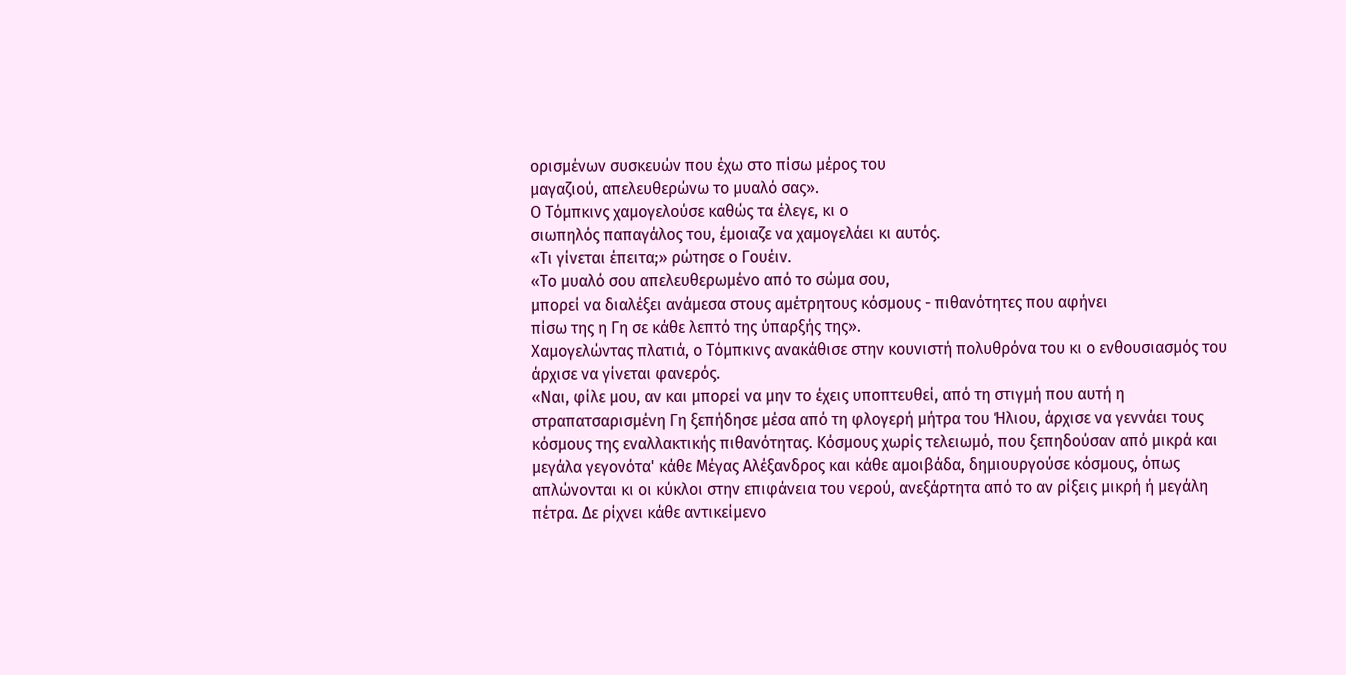ορισμένων συσκευών που έχω στο πίσω μέρος του
μαγαζιού, απελευθερώνω το μυαλό σας».
Ο Τόμπκινς χαμογελούσε καθώς τα έλεγε, κι ο
σιωπηλός παπαγάλος του, έμοιαζε να χαμογελάει κι αυτός.
«Τι γίνεται έπειτα;» ρώτησε ο Γουέιν.
«Το μυαλό σου απελευθερωμένο από το σώμα σου,
μπορεί να διαλέξει ανάμεσα στους αμέτρητους κόσμους - πιθανότητες που αφήνει
πίσω της η Γη σε κάθε λεπτό της ύπαρξής της».
Χαμογελώντας πλατιά, ο Τόμπκινς ανακάθισε στην κουνιστή πολυθρόνα του κι ο ενθουσιασμός του άρχισε να γίνεται φανερός.
«Ναι, φίλε μου, αν και μπορεί να μην το έχεις υποπτευθεί, από τη στιγμή που αυτή η στραπατσαρισμένη Γη ξεπήδησε μέσα από τη φλογερή μήτρα του Ήλιου, άρχισε να γεννάει τους κόσμους της εναλλακτικής πιθανότητας. Κόσμους χωρίς τελειωμό, που ξεπηδούσαν από μικρά και μεγάλα γεγονότα' κάθε Μέγας Αλέξανδρος και κάθε αμοιβάδα, δημιουργούσε κόσμους, όπως απλώνονται κι οι κύκλοι στην επιφάνεια του νερού, ανεξάρτητα από το αν ρίξεις μικρή ή μεγάλη πέτρα. Δε ρίχνει κάθε αντικείμενο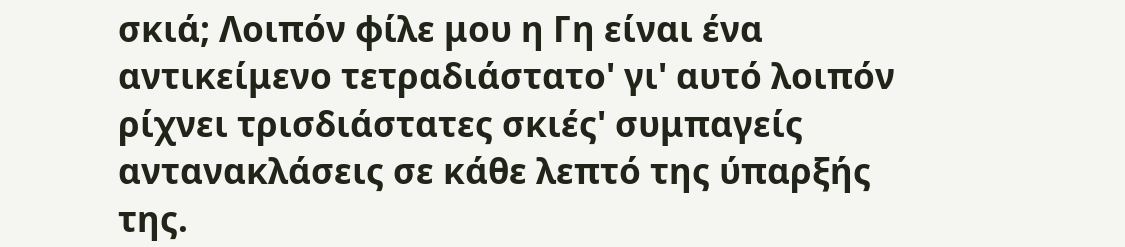σκιά; Λοιπόν φίλε μου η Γη είναι ένα αντικείμενο τετραδιάστατο' γι' αυτό λοιπόν ρίχνει τρισδιάστατες σκιές' συμπαγείς αντανακλάσεις σε κάθε λεπτό της ύπαρξής της.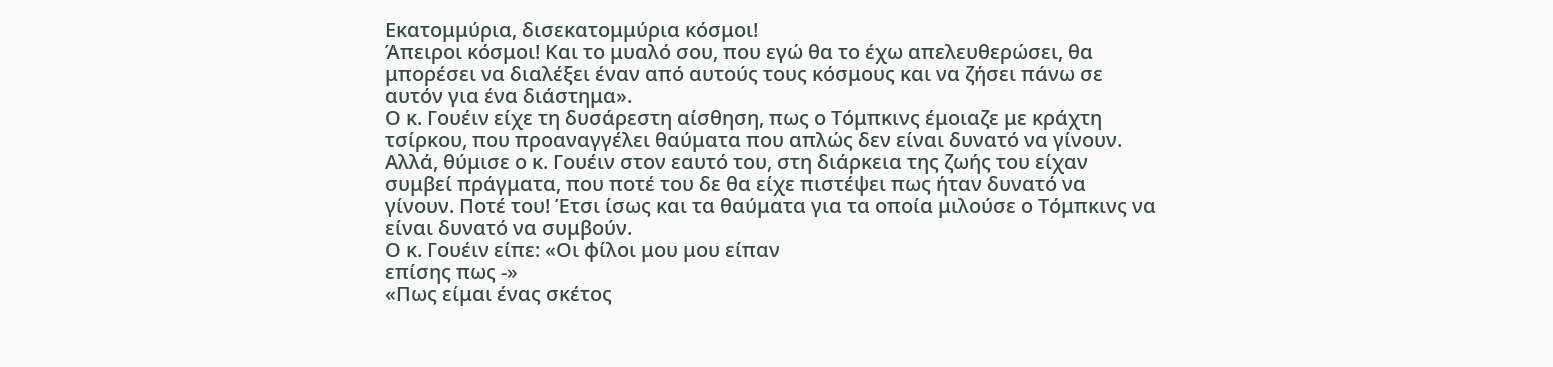Εκατομμύρια, δισεκατομμύρια κόσμοι!
Άπειροι κόσμοι! Και το μυαλό σου, που εγώ θα το έχω απελευθερώσει, θα μπορέσει να διαλέξει έναν από αυτούς τους κόσμους και να ζήσει πάνω σε αυτόν για ένα διάστημα».
Ο κ. Γουέιν είχε τη δυσάρεστη αίσθηση, πως ο Τόμπκινς έμοιαζε με κράχτη τσίρκου, που προαναγγέλει θαύματα που απλώς δεν είναι δυνατό να γίνουν. Αλλά, θύμισε ο κ. Γουέιν στον εαυτό του, στη διάρκεια της ζωής του είχαν συμβεί πράγματα, που ποτέ του δε θα είχε πιστέψει πως ήταν δυνατό να γίνουν. Ποτέ του! Έτσι ίσως και τα θαύματα για τα οποία μιλούσε ο Τόμπκινς να είναι δυνατό να συμβούν.
Ο κ. Γουέιν είπε: «Οι φίλοι μου μου είπαν
επίσης πως -»
«Πως είμαι ένας σκέτος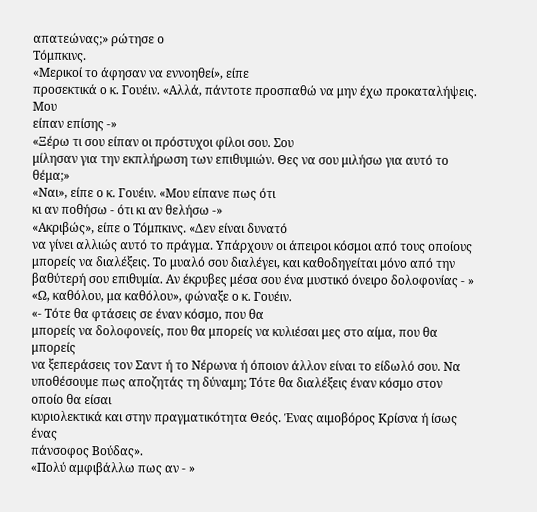απατεώνας;» ρώτησε ο
Τόμπκινς.
«Μερικοί το άφησαν να εννοηθεί», είπε
προσεκτικά ο κ. Γουέιν. «Αλλά, πάντοτε προσπαθώ να μην έχω προκαταλήψεις. Μου
είπαν επίσης -»
«Ξέρω τι σου είπαν οι πρόστυχοι φίλοι σου. Σου
μίλησαν για την εκπλήρωση των επιθυμιών. Θες να σου μιλήσω για αυτό το θέμα;»
«Ναι», είπε ο κ. Γουέιν. «Μου είπανε πως ότι
κι αν ποθήσω - ότι κι αν θελήσω -»
«Ακριβώς», είπε ο Τόμπκινς. «Δεν είναι δυνατό
να γίνει αλλιώς αυτό το πράγμα. Υπάρχουν οι άπειροι κόσμοι από τους οποίους
μπορείς να διαλέξεις. Το μυαλό σου διαλέγει, και καθοδηγείται μόνο από την
βαθύτερή σου επιθυμία. Αν έκρυβες μέσα σου ένα μυστικό όνειρο δολοφονίας - »
«Ω, καθόλου, μα καθόλου», φώναξε ο κ. Γουέιν.
«- Τότε θα φτάσεις σε έναν κόσμο, που θα
μπορείς να δολοφονείς, που θα μπορείς να κυλιέσαι μες στο αίμα, που θα μπορείς
να ξεπεράσεις τον Σαντ ή το Νέρωνα ή όποιον άλλον είναι το είδωλό σου. Να
υποθέσουμε πως αποζητάς τη δύναμη; Τότε θα διαλέξεις έναν κόσμο στον οποίο θα είσαι
κυριολεκτικά και στην πραγματικότητα Θεός. Ένας αιμοβόρος Κρίσνα ή ίσως ένας
πάνσοφος Βούδας».
«Πολύ αμφιβάλλω πως αν - »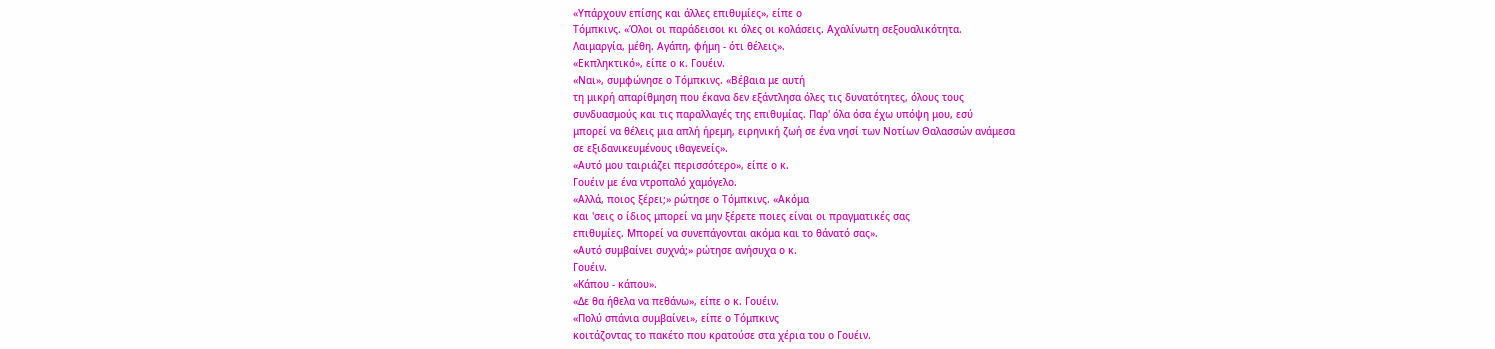«Υπάρχουν επίσης και άλλες επιθυμίες», είπε ο
Τόμπκινς. «Όλοι οι παράδεισοι κι όλες οι κολάσεις. Αχαλίνωτη σεξουαλικότητα.
Λαιμαργία, μέθη. Αγάπη, φήμη - ότι θέλεις».
«Εκπληκτικό», είπε ο κ. Γουέιν.
«Ναι», συμφώνησε ο Τόμπκινς. «Βέβαια με αυτή
τη μικρή απαρίθμηση που έκανα δεν εξάντλησα όλες τις δυνατότητες, όλους τους
συνδυασμούς και τις παραλλαγές της επιθυμίας. Παρ' όλα όσα έχω υπόψη μου, εσύ
μπορεί να θέλεις μια απλή ήρεμη, ειρηνική ζωή σε ένα νησί των Νοτίων Θαλασσών ανάμεσα
σε εξιδανικευμένους ιθαγενείς».
«Αυτό μου ταιριάζει περισσότερο», είπε ο κ.
Γουέιν με ένα ντροπαλό χαμόγελο.
«Αλλά, ποιος ξέρει;» ρώτησε ο Τόμπκινς. «Ακόμα
και 'σεις ο ίδιος μπορεί να μην ξέρετε ποιες είναι οι πραγματικές σας
επιθυμίες. Μπορεί να συνεπάγονται ακόμα και το θάνατό σας».
«Αυτό συμβαίνει συχνά;» ρώτησε ανήσυχα ο κ.
Γουέιν.
«Κάπου - κάπου».
«Δε θα ήθελα να πεθάνω», είπε ο κ. Γουέιν.
«Πολύ σπάνια συμβαίνει», είπε ο Τόμπκινς
κοιτάζοντας το πακέτο που κρατούσε στα χέρια του ο Γουέιν.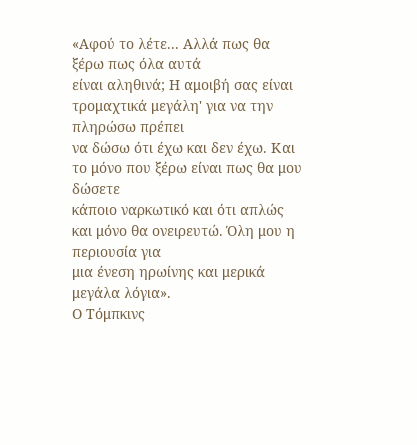«Αφού το λέτε... Αλλά πως θα ξέρω πως όλα αυτά
είναι αληθινά; Η αμοιβή σας είναι τρομαχτικά μεγάλη' για να την πληρώσω πρέπει
να δώσω ότι έχω και δεν έχω. Και το μόνο που ξέρω είναι πως θα μου δώσετε
κάποιο ναρκωτικό και ότι απλώς και μόνο θα ονειρευτώ. Όλη μου η περιουσία για
μια ένεση ηρωίνης και μερικά μεγάλα λόγια».
Ο Τόμπκινς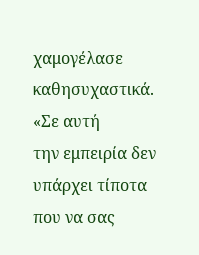χαμογέλασε καθησυχαστικά. «Σε αυτή
την εμπειρία δεν υπάρχει τίποτα που να σας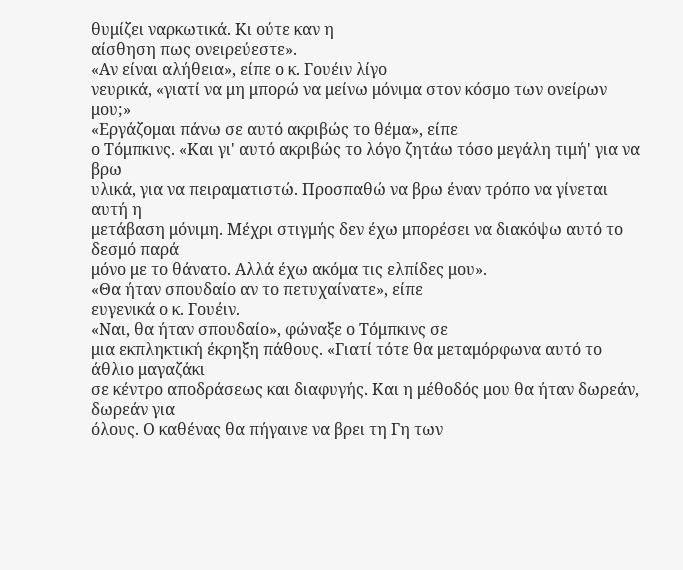θυμίζει ναρκωτικά. Κι ούτε καν η
αίσθηση πως ονειρεύεστε».
«Αν είναι αλήθεια», είπε ο κ. Γουέιν λίγο
νευρικά, «γιατί να μη μπορώ να μείνω μόνιμα στον κόσμο των ονείρων μου;»
«Εργάζομαι πάνω σε αυτό ακριβώς το θέμα», είπε
ο Τόμπκινς. «Και γι' αυτό ακριβώς το λόγο ζητάω τόσο μεγάλη τιμή' για να βρω
υλικά, για να πειραματιστώ. Προσπαθώ να βρω έναν τρόπο να γίνεται αυτή η
μετάβαση μόνιμη. Μέχρι στιγμής δεν έχω μπορέσει να διακόψω αυτό το δεσμό παρά
μόνο με το θάνατο. Αλλά έχω ακόμα τις ελπίδες μου».
«Θα ήταν σπουδαίο αν το πετυχαίνατε», είπε
ευγενικά ο κ. Γουέιν.
«Ναι, θα ήταν σπουδαίο», φώναξε ο Τόμπκινς σε
μια εκπληκτική έκρηξη πάθους. «Γιατί τότε θα μεταμόρφωνα αυτό το άθλιο μαγαζάκι
σε κέντρο αποδράσεως και διαφυγής. Και η μέθοδός μου θα ήταν δωρεάν, δωρεάν για
όλους. Ο καθένας θα πήγαινε να βρει τη Γη των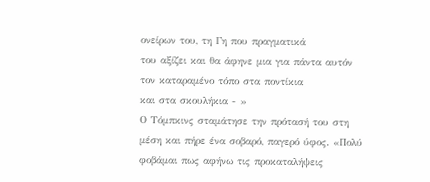ονείρων του, τη Γη που πραγματικά
του αξίζει και θα άφηνε μια για πάντα αυτόν τον καταραμένο τόπο στα ποντίκια
και στα σκουλήκια - »
Ο Τόμπκινς σταμάτησε την πρότασή του στη μέση και πήρε ένα σοβαρό, παγερό ύφος. «Πολύ φοβάμαι πως αφήνω τις προκαταλήψεις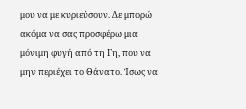μου να με κυριεύσουν. Δε μπορώ ακόμα να σας προσφέρω μια μόνιμη φυγή από τη Γη, που να μην περιέχει το Θάνατο. Ίσως να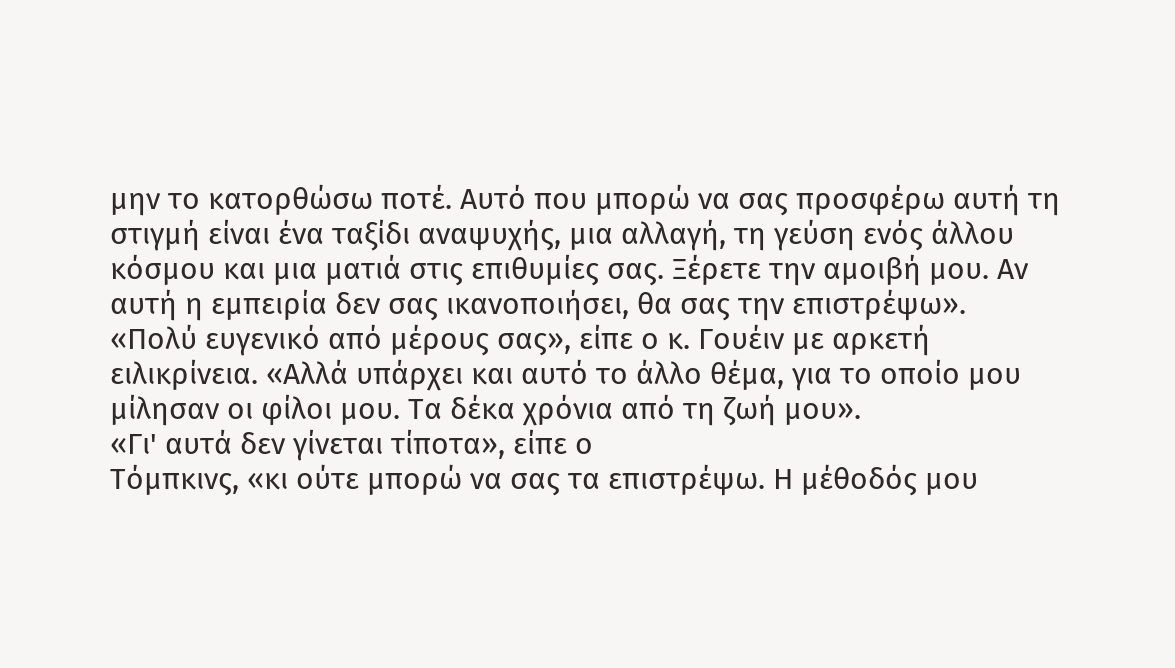μην το κατορθώσω ποτέ. Αυτό που μπορώ να σας προσφέρω αυτή τη στιγμή είναι ένα ταξίδι αναψυχής, μια αλλαγή, τη γεύση ενός άλλου κόσμου και μια ματιά στις επιθυμίες σας. Ξέρετε την αμοιβή μου. Αν αυτή η εμπειρία δεν σας ικανοποιήσει, θα σας την επιστρέψω».
«Πολύ ευγενικό από μέρους σας», είπε ο κ. Γουέιν με αρκετή ειλικρίνεια. «Αλλά υπάρχει και αυτό το άλλο θέμα, για το οποίο μου μίλησαν οι φίλοι μου. Τα δέκα χρόνια από τη ζωή μου».
«Γι' αυτά δεν γίνεται τίποτα», είπε ο
Τόμπκινς, «κι ούτε μπορώ να σας τα επιστρέψω. Η μέθοδός μου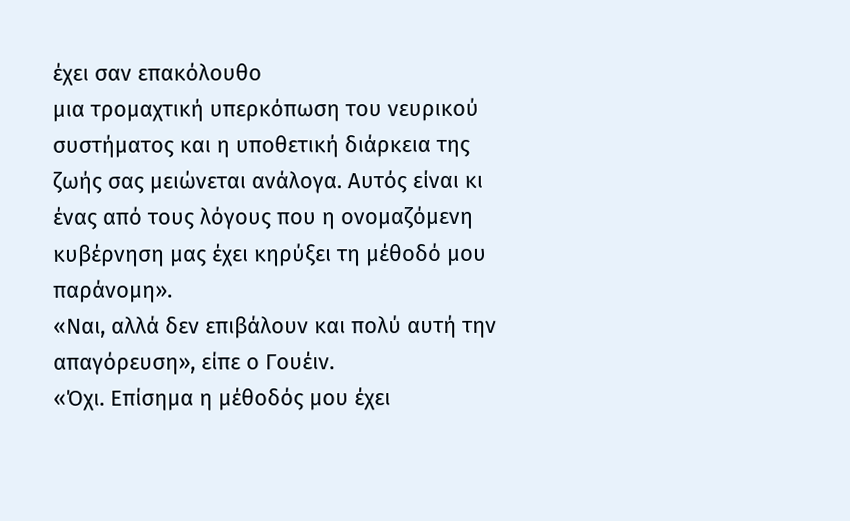έχει σαν επακόλουθο
μια τρομαχτική υπερκόπωση του νευρικού συστήματος και η υποθετική διάρκεια της
ζωής σας μειώνεται ανάλογα. Αυτός είναι κι ένας από τους λόγους που η ονομαζόμενη
κυβέρνηση μας έχει κηρύξει τη μέθοδό μου παράνομη».
«Ναι, αλλά δεν επιβάλουν και πολύ αυτή την
απαγόρευση», είπε ο Γουέιν.
«Όχι. Επίσημα η μέθοδός μου έχει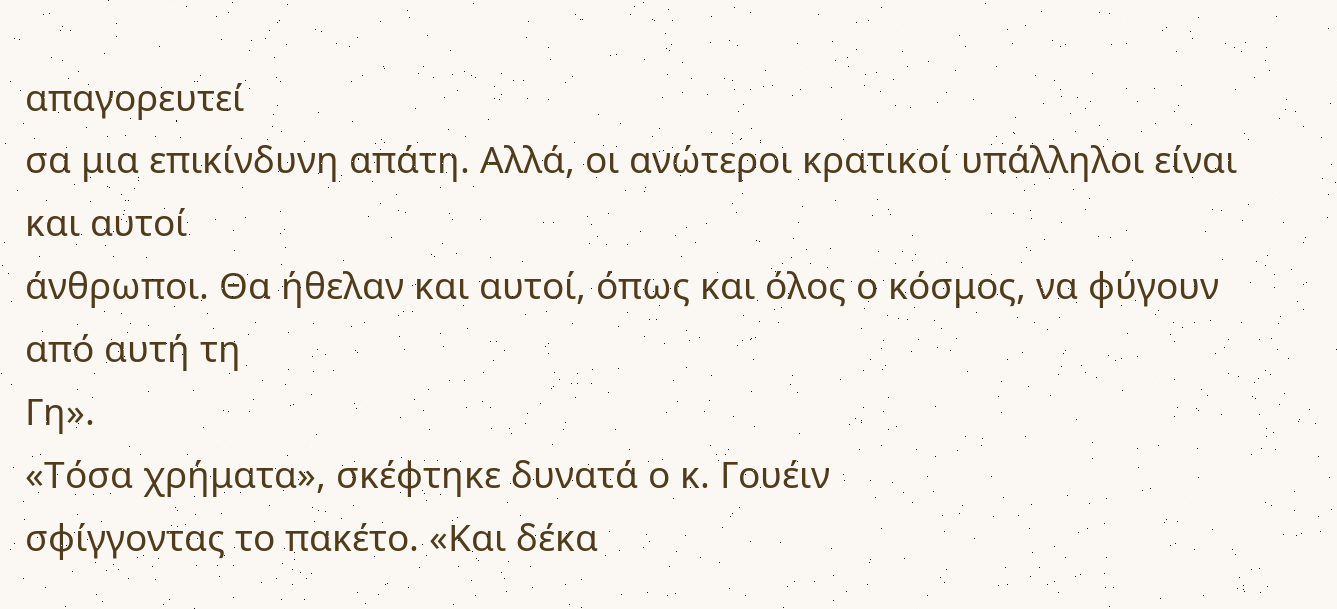απαγορευτεί
σα μια επικίνδυνη απάτη. Αλλά, οι ανώτεροι κρατικοί υπάλληλοι είναι και αυτοί
άνθρωποι. Θα ήθελαν και αυτοί, όπως και όλος ο κόσμος, να φύγουν από αυτή τη
Γη».
«Τόσα χρήματα», σκέφτηκε δυνατά ο κ. Γουέιν
σφίγγοντας το πακέτο. «Και δέκα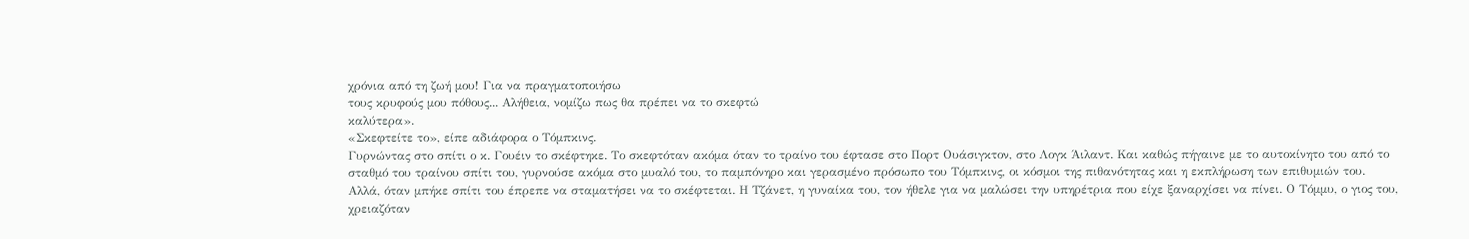χρόνια από τη ζωή μου! Για να πραγματοποιήσω
τους κρυφούς μου πόθους... Αλήθεια, νομίζω πως θα πρέπει να το σκεφτώ
καλύτερα».
«Σκεφτείτε το», είπε αδιάφορα ο Τόμπκινς.
Γυρνώντας στο σπίτι ο κ. Γουέιν το σκέφτηκε. Το σκεφτόταν ακόμα όταν το τραίνο του έφτασε στο Πορτ Ουάσιγκτον, στο Λογκ Άιλαντ. Και καθώς πήγαινε με το αυτοκίνητο του από το σταθμό του τραίνου σπίτι του, γυρνούσε ακόμα στο μυαλό του, το παμπόνηρο και γερασμένο πρόσωπο του Τόμπκινς, οι κόσμοι της πιθανότητας και η εκπλήρωση των επιθυμιών του.
Αλλά, όταν μπήκε σπίτι του έπρεπε να σταματήσει να το σκέφτεται. Η Τζάνετ, η γυναίκα του, τον ήθελε για να μαλώσει την υπηρέτρια που είχε ξαναρχίσει να πίνει. Ο Τόμμυ, ο γιος του, χρειαζόταν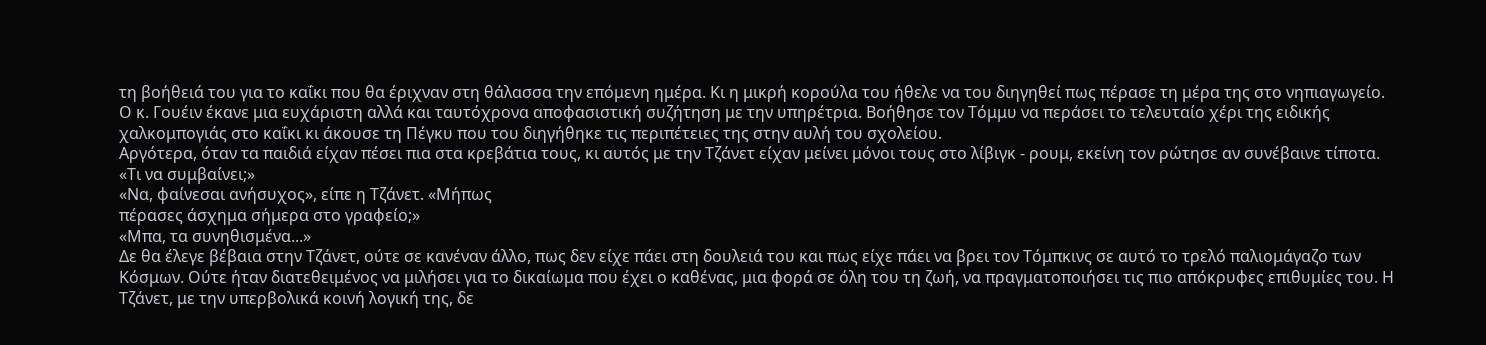τη βοήθειά του για το καΐκι που θα έριχναν στη θάλασσα την επόμενη ημέρα. Κι η μικρή κορούλα του ήθελε να του διηγηθεί πως πέρασε τη μέρα της στο νηπιαγωγείο.
Ο κ. Γουέιν έκανε μια ευχάριστη αλλά και ταυτόχρονα αποφασιστική συζήτηση με την υπηρέτρια. Βοήθησε τον Τόμμυ να περάσει το τελευταίο χέρι της ειδικής χαλκομπογιάς στο καΐκι κι άκουσε τη Πέγκυ που του διηγήθηκε τις περιπέτειες της στην αυλή του σχολείου.
Αργότερα, όταν τα παιδιά είχαν πέσει πια στα κρεβάτια τους, κι αυτός με την Τζάνετ είχαν μείνει μόνοι τους στο λίβιγκ - ρουμ, εκείνη τον ρώτησε αν συνέβαινε τίποτα.
«Τι να συμβαίνει;»
«Να, φαίνεσαι ανήσυχος», είπε η Τζάνετ. «Μήπως
πέρασες άσχημα σήμερα στο γραφείο;»
«Μπα, τα συνηθισμένα...»
Δε θα έλεγε βέβαια στην Τζάνετ, ούτε σε κανέναν άλλο, πως δεν είχε πάει στη δουλειά του και πως είχε πάει να βρει τον Τόμπκινς σε αυτό το τρελό παλιομάγαζο των Κόσμων. Ούτε ήταν διατεθειμένος να μιλήσει για το δικαίωμα που έχει ο καθένας, μια φορά σε όλη του τη ζωή, να πραγματοποιήσει τις πιο απόκρυφες επιθυμίες του. Η Τζάνετ, με την υπερβολικά κοινή λογική της, δε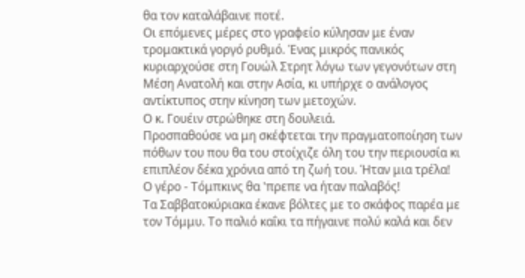θα τον καταλάβαινε ποτέ.
Οι επόμενες μέρες στο γραφείο κύλησαν με έναν τρομακτικά γοργό ρυθμό. Ένας μικρός πανικός κυριαρχούσε στη Γουώλ Στρητ λόγω των γεγονότων στη Μέση Ανατολή και στην Ασία, κι υπήρχε ο ανάλογος αντίκτυπος στην κίνηση των μετοχών.
Ο κ. Γουέιν στρώθηκε στη δουλειά.
Προσπαθούσε να μη σκέφτεται την πραγματοποίηση των πόθων του που θα του στοίχιζε όλη του την περιουσία κι επιπλέον δέκα χρόνια από τη ζωή του. Ήταν μια τρέλα!
Ο γέρο - Τόμπκινς θα 'πρεπε να ήταν παλαβός!
Τα Σαββατοκύριακα έκανε βόλτες με το σκάφος παρέα με τον Τόμμυ. Το παλιό καΐκι τα πήγαινε πολύ καλά και δεν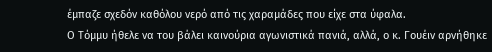έμπαζε σχεδόν καθόλου νερό από τις χαραμάδες που είχε στα ύφαλα.
Ο Τόμμυ ήθελε να του βάλει καινούρια αγωνιστικά πανιά, αλλά, ο κ. Γουέιν αρνήθηκε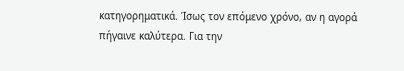κατηγορηματικά. Ίσως τον επόμενο χρόνο, αν η αγορά πήγαινε καλύτερα. Για την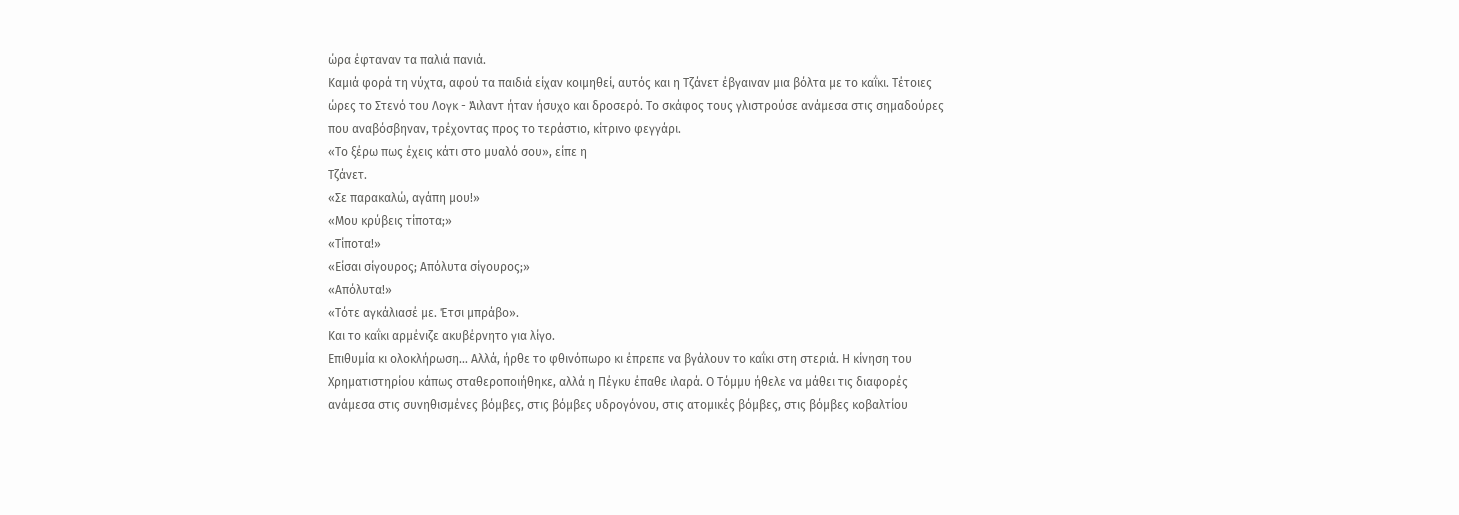ώρα έφταναν τα παλιά πανιά.
Καμιά φορά τη νύχτα, αφού τα παιδιά είχαν κοιμηθεί, αυτός και η Τζάνετ έβγαιναν μια βόλτα με το καΐκι. Τέτοιες ώρες το Στενό του Λογκ - Άιλαντ ήταν ήσυχο και δροσερό. Το σκάφος τους γλιστρούσε ανάμεσα στις σημαδούρες που αναβόσβηναν, τρέχοντας προς το τεράστιο, κίτρινο φεγγάρι.
«Το ξέρω πως έχεις κάτι στο μυαλό σου», είπε η
Τζάνετ.
«Σε παρακαλώ, αγάπη μου!»
«Μου κρύβεις τίποτα;»
«Τίποτα!»
«Είσαι σίγουρος; Απόλυτα σίγουρος;»
«Απόλυτα!»
«Τότε αγκάλιασέ με. Έτσι μπράβο».
Και το καΐκι αρμένιζε ακυβέρνητο για λίγο.
Επιθυμία κι ολοκλήρωση... Αλλά, ήρθε το φθινόπωρο κι έπρεπε να βγάλουν το καΐκι στη στεριά. Η κίνηση του Χρηματιστηρίου κάπως σταθεροποιήθηκε, αλλά η Πέγκυ έπαθε ιλαρά. Ο Τόμμυ ήθελε να μάθει τις διαφορές ανάμεσα στις συνηθισμένες βόμβες, στις βόμβες υδρογόνου, στις ατομικές βόμβες, στις βόμβες κοβαλτίου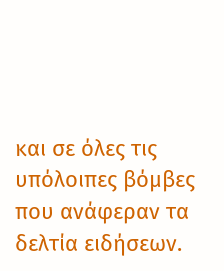και σε όλες τις υπόλοιπες βόμβες που ανάφεραν τα δελτία ειδήσεων.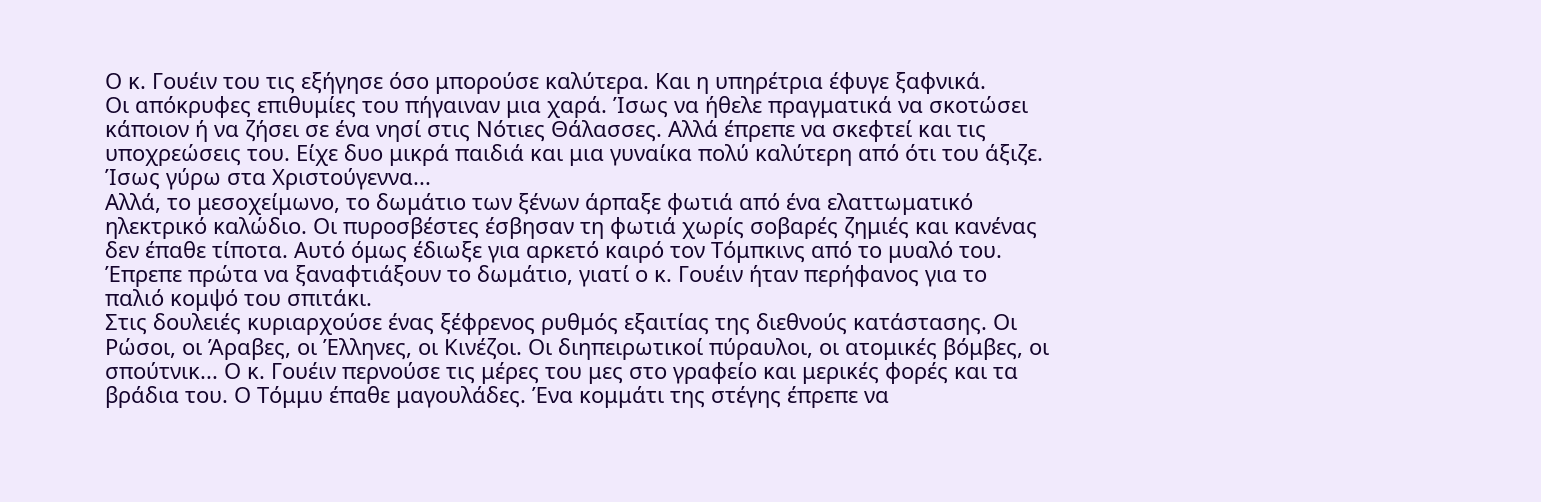Ο κ. Γουέιν του τις εξήγησε όσο μπορούσε καλύτερα. Και η υπηρέτρια έφυγε ξαφνικά.
Οι απόκρυφες επιθυμίες του πήγαιναν μια χαρά. Ίσως να ήθελε πραγματικά να σκοτώσει κάποιον ή να ζήσει σε ένα νησί στις Νότιες Θάλασσες. Αλλά έπρεπε να σκεφτεί και τις υποχρεώσεις του. Είχε δυο μικρά παιδιά και μια γυναίκα πολύ καλύτερη από ότι του άξιζε.
Ίσως γύρω στα Χριστούγεννα...
Αλλά, το μεσοχείμωνο, το δωμάτιο των ξένων άρπαξε φωτιά από ένα ελαττωματικό ηλεκτρικό καλώδιο. Οι πυροσβέστες έσβησαν τη φωτιά χωρίς σοβαρές ζημιές και κανένας δεν έπαθε τίποτα. Αυτό όμως έδιωξε για αρκετό καιρό τον Τόμπκινς από το μυαλό του. Έπρεπε πρώτα να ξαναφτιάξουν το δωμάτιο, γιατί ο κ. Γουέιν ήταν περήφανος για το παλιό κομψό του σπιτάκι.
Στις δουλειές κυριαρχούσε ένας ξέφρενος ρυθμός εξαιτίας της διεθνούς κατάστασης. Οι Ρώσοι, οι Άραβες, οι Έλληνες, οι Κινέζοι. Οι διηπειρωτικοί πύραυλοι, οι ατομικές βόμβες, οι σπούτνικ... Ο κ. Γουέιν περνούσε τις μέρες του μες στο γραφείο και μερικές φορές και τα βράδια του. Ο Τόμμυ έπαθε μαγουλάδες. Ένα κομμάτι της στέγης έπρεπε να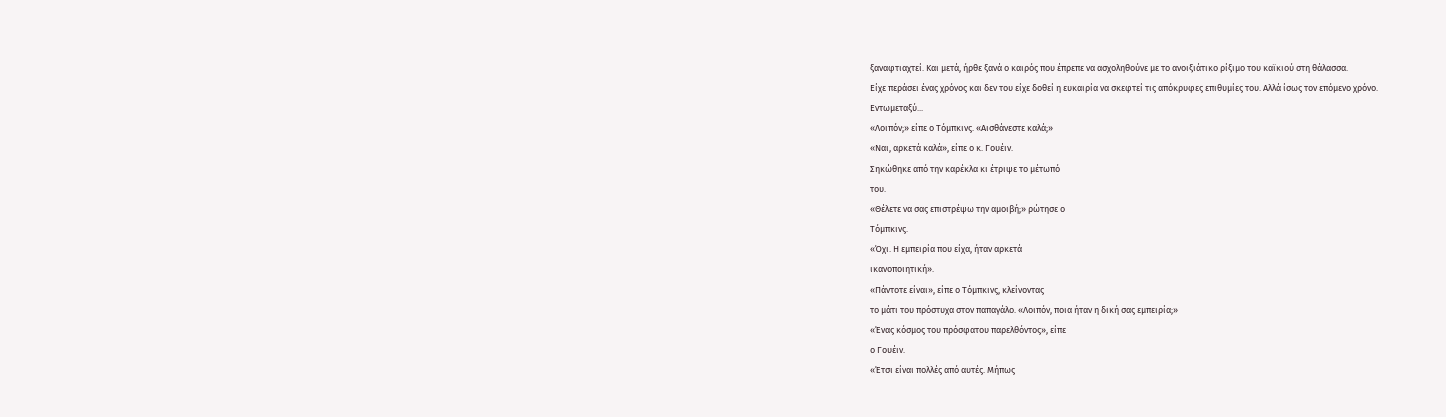ξαναφτιαχτεί. Και μετά, ήρθε ξανά ο καιρός που έπρεπε να ασχοληθούνε με το ανοιξιάτικο ρίξιμο του καϊκιού στη θάλασσα.
Είχε περάσει ένας χρόνος και δεν του είχε δοθεί η ευκαιρία να σκεφτεί τις απόκρυφες επιθυμίες του. Αλλά ίσως τον επόμενο χρόνο.
Εντωμεταξύ...
«Λοιπόν;» είπε ο Τόμπκινς. «Αισθάνεστε καλά;»
«Ναι, αρκετά καλά», είπε ο κ. Γουέιν.
Σηκώθηκε από την καρέκλα κι έτριψε το μέτωπό
του.
«Θέλετε να σας επιστρέψω την αμοιβή;» ρώτησε ο
Τόμπκινς.
«Όχι. Η εμπειρία που είχα, ήταν αρκετά
ικανοποιητική».
«Πάντοτε είναι», είπε ο Τόμπκινς, κλείνοντας
το μάτι του πρόστυχα στον παπαγάλο. «Λοιπόν, ποια ήταν η δική σας εμπειρία;»
«Ένας κόσμος του πρόσφατου παρελθόντος», είπε
ο Γουέιν.
«Έτσι είναι πολλές από αυτές. Μήπως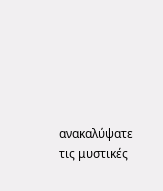ανακαλύψατε τις μυστικές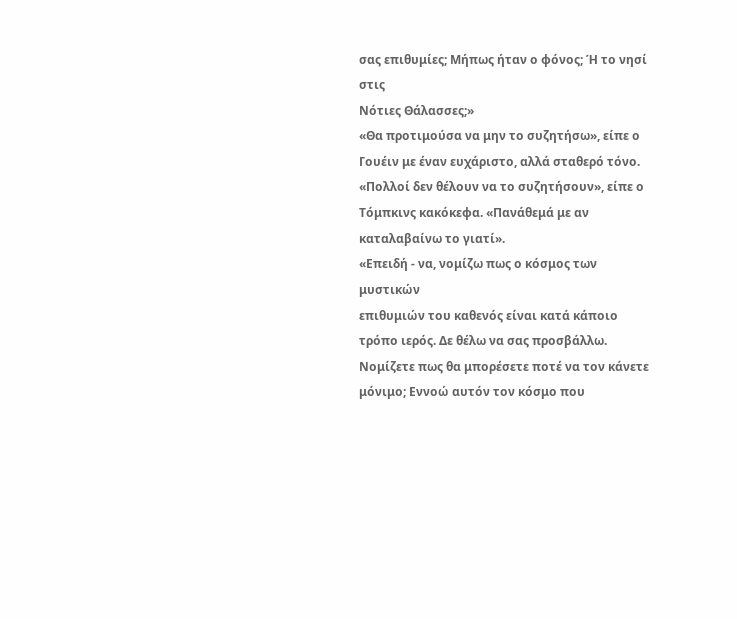σας επιθυμίες; Μήπως ήταν ο φόνος; Ή το νησί στις
Νότιες Θάλασσες;»
«Θα προτιμούσα να μην το συζητήσω», είπε ο
Γουέιν με έναν ευχάριστο, αλλά σταθερό τόνο.
«Πολλοί δεν θέλουν να το συζητήσουν», είπε ο
Τόμπκινς κακόκεφα. «Πανάθεμά με αν καταλαβαίνω το γιατί».
«Επειδή - να, νομίζω πως ο κόσμος των μυστικών
επιθυμιών του καθενός είναι κατά κάποιο τρόπο ιερός. Δε θέλω να σας προσβάλλω.
Νομίζετε πως θα μπορέσετε ποτέ να τον κάνετε μόνιμο; Εννοώ αυτόν τον κόσμο που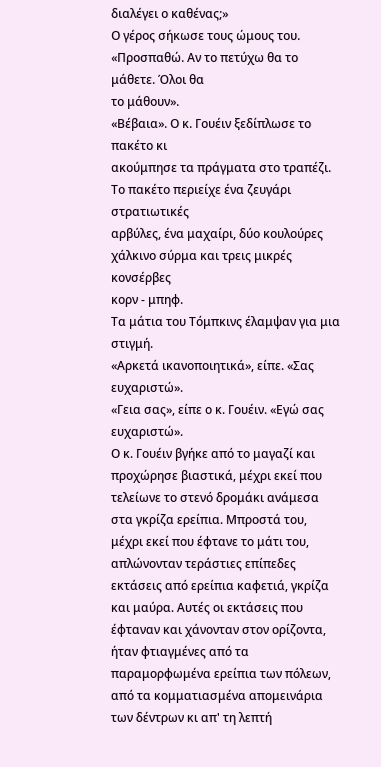διαλέγει ο καθένας;»
Ο γέρος σήκωσε τους ώμους του. «Προσπαθώ. Αν το πετύχω θα το μάθετε. Όλοι θα
το μάθουν».
«Βέβαια». Ο κ. Γουέιν ξεδίπλωσε το πακέτο κι
ακούμπησε τα πράγματα στο τραπέζι. Το πακέτο περιείχε ένα ζευγάρι στρατιωτικές
αρβύλες, ένα μαχαίρι, δύο κουλούρες χάλκινο σύρμα και τρεις μικρές κονσέρβες
κορν - μπηφ.
Τα μάτια του Τόμπκινς έλαμψαν για μια στιγμή.
«Αρκετά ικανοποιητικά», είπε. «Σας ευχαριστώ».
«Γεια σας», είπε ο κ. Γουέιν. «Εγώ σας
ευχαριστώ».
Ο κ. Γουέιν βγήκε από το μαγαζί και προχώρησε βιαστικά, μέχρι εκεί που τελείωνε το στενό δρομάκι ανάμεσα στα γκρίζα ερείπια. Μπροστά του, μέχρι εκεί που έφτανε το μάτι του, απλώνονταν τεράστιες επίπεδες εκτάσεις από ερείπια καφετιά, γκρίζα και μαύρα. Αυτές οι εκτάσεις που έφταναν και χάνονταν στον ορίζοντα, ήταν φτιαγμένες από τα παραμορφωμένα ερείπια των πόλεων, από τα κομματιασμένα απομεινάρια των δέντρων κι απ' τη λεπτή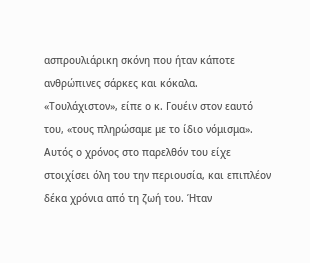ασπρουλιάρικη σκόνη που ήταν κάποτε ανθρώπινες σάρκες και κόκαλα.
«Τουλάχιστον», είπε ο κ. Γουέιν στον εαυτό του, «τους πληρώσαμε με το ίδιο νόμισμα».
Αυτός ο χρόνος στο παρελθόν του είχε στοιχίσει όλη του την περιουσία, και επιπλέον δέκα χρόνια από τη ζωή του. Ήταν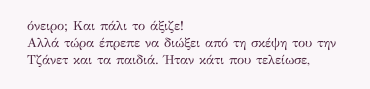όνειρο; Και πάλι το άξιζε!
Αλλά τώρα έπρεπε να διώξει από τη σκέψη του την Τζάνετ και τα παιδιά. Ήταν κάτι που τελείωσε,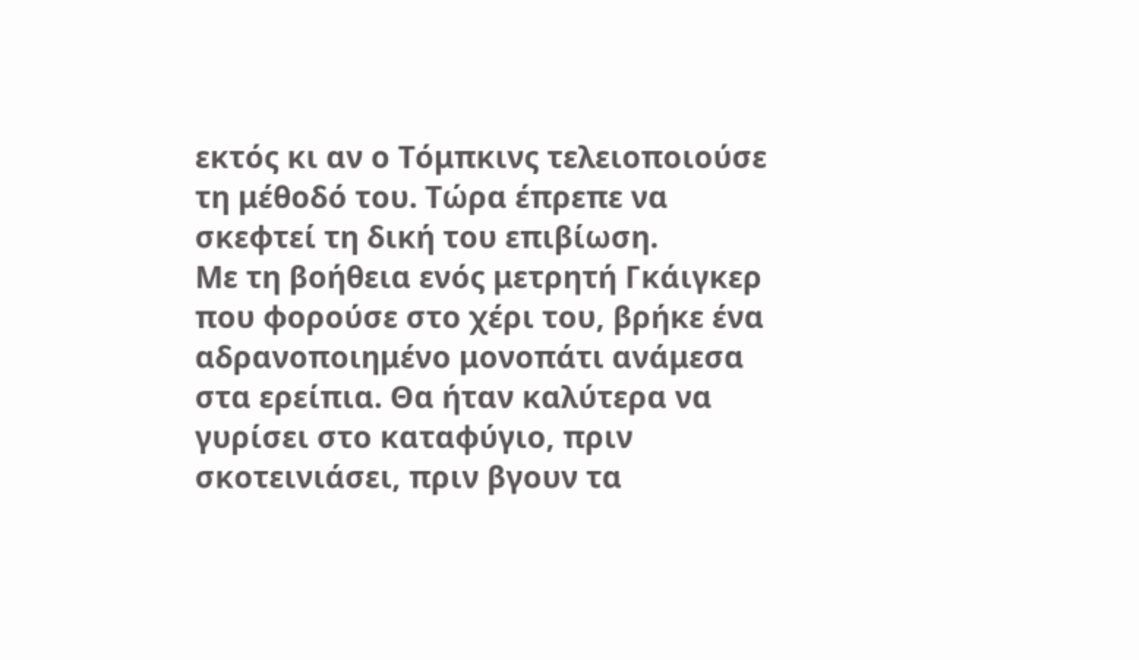εκτός κι αν ο Τόμπκινς τελειοποιούσε τη μέθοδό του. Τώρα έπρεπε να σκεφτεί τη δική του επιβίωση.
Με τη βοήθεια ενός μετρητή Γκάιγκερ που φορούσε στο χέρι του, βρήκε ένα αδρανοποιημένο μονοπάτι ανάμεσα στα ερείπια. Θα ήταν καλύτερα να γυρίσει στο καταφύγιο, πριν σκοτεινιάσει, πριν βγουν τα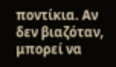ποντίκια. Αν δεν βιαζόταν, μπορεί να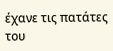έχανε τις πατάτες του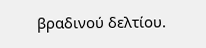βραδινού δελτίου.